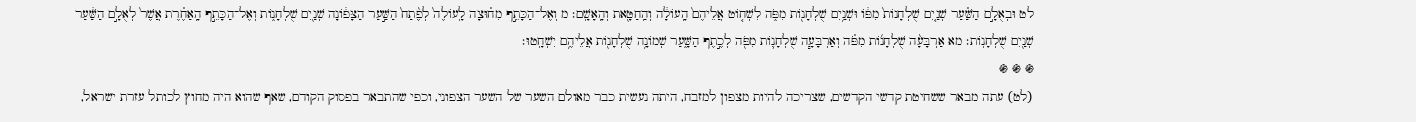לט וּבְאֻלָ֣ם הַשַּׁ֗עַר שְׁנַ֤יִם שֻׁלְחָנוֹת֙ מִפּ֔וֹ וּשְׁנַ֥יִם שֻׁלְחָנ֖וֹת מִפֹּ֑ה לִשְׁח֤וֹט אֲלֵיהֶם֙ הָֽעוֹלָ֔ה וְהַֽחַטָּ֖את וְהָֽאָשָֽׁם׃ מ וְאֶל־הַכָּתֵ֣ף מִח֗וּצָה לָֽעוֹלֶה֙ לְפֶ֨תַח֙ הַשַּׁ֣עַר הַצָּפ֔וֹנָה שְׁנַ֖יִם שֻׁלְחָנ֑וֹת וְאֶל־הַכָּתֵ֣ף הָֽאַחֶ֗רֶת אֲשֶׁר֙ לְאֻלָ֣ם הַשַּׁ֔עַר שְׁנַ֖יִם שֻׁלְחָנֽוֹת׃ מא אַרְבָּעָ֨ה שֻׁלְחָנ֜וֹת מִפֹּ֗ה וְאַרְבָּעָ֧ה שֻׁלְחָנ֛וֹת מִפֹּ֖ה לְכֶ֣תֶף הַשָּׁ֑עַר שְׁמוֹנָ֥ה שֻׁלְחָנ֖וֹת אֲלֵיהֶ֥ם יִשְׁחָֽטוּ׃
֍ ֍ ֍
(לט) עתה מבאר ששחיטת קדשי הקדשים, שצריכה להיות מצפון למזבח, היתה נעשית כבר מאולם השער של השער הצפוני, וכפי שהתבאר בפסוק הקודם, שאף שהוא היה מחוץ לכותל עזרת ישראל,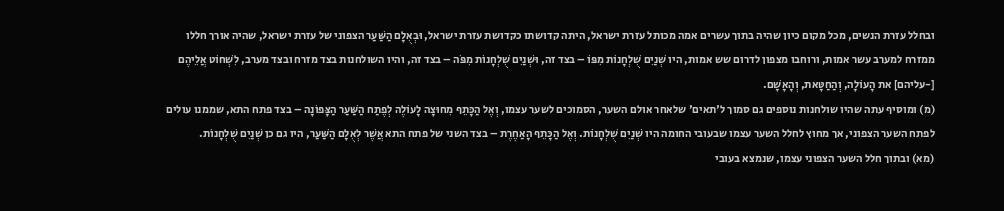ובחלל עזרת הנשים, מכל מקום כיון שהיה בתוך עשרים אמה מכותל עזרת ישראל, היתה קדושתו כקדושת עזרת ישראל, וּבְאֻלָם הַשַּׁעַר הצפוני של עזרת ישראל, שהיה אורך חללו ממזרח למערב עשר אמות, ורוחבו מצפון לדרום שש אמות, היו שְׁנַיִם שֻׁלְחָנוֹת מִפּוֹ – בצד זה, וּשְׁנַיִם שֻׁלְחָנוֹת מִפֹּה – בצד זה, והיו השולחנות בצד מזרח ובצד מערב, לִשְׁחוֹט אֲלֵיהֶם [-עליהם] את הָעוֹלָה, וְהַחַטָּאת, וְהָאָשָׁם.
(מ) ומוסיף עתה שהיו שולחנות נוספים גם סמוך ל'תאים' שלאחר אולם השער, הסמוכים לשער עצמו, וְאֶל הַכָּתֵף מִחוּצָה לָעוֹלֶה לְפֶתַח הַשַּׁעַר הַצָּפוֹנָה – בצד פתח התא, שממנו עולים לפתח השער הצפוני, אך מחוץ לחלל השער עצמו שבעובי החומה היו שְׁנַיִם שֻׁלְחָנוֹת. וְאֶל הַכָּתֵף הָאַחֶרֶת – בצד השני של פתח התא אֲשֶׁר לְאֻלָם הַשַּׁעַר, היו גם כן שְׁנַיִם שֻׁלְחָנוֹת.
(מא) ובתוך חלל השער הצפוני עצמו, שנמצא בעובי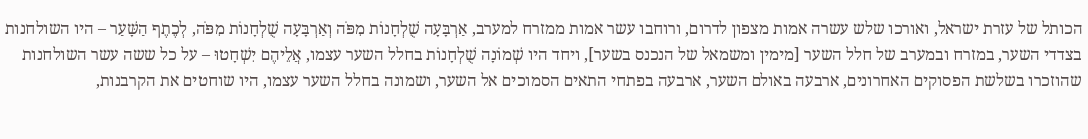הכותל של עזרת ישראל, ואורכו שלש עשרה אמות מצפון לדרום, ורוחבו עשר אמות ממזרח למערב, אַרְבָּעָה שֻׁלְחָנוֹת מִפֹּה וְאַרְבָּעָה שֻׁלְחָנוֹת מִפֹּה, לְכֶתֶף הַשָּׁעַר – היו השולחנות בצדדי השער, במזרח ובמערב של חלל השער [מימין ומשמאל של הנכנס בשער], ויחד היו שְׁמוֹנָה שֻׁלְחָנוֹת בחלל השער עצמו, אֲלֵיהֶם יִשְׁחָטוּ – על כל ששה עשר השולחנות שהוזכרו בשלשת הפסוקים האחרונים, ארבעה באולם השער, ארבעה בפתחי התאים הסמוכים אל השער, ושמונה בחלל השער עצמו, היו שוחטים את הקרבנות,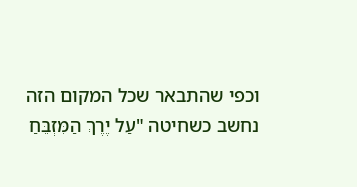וכפי שהתבאר שכל המקום הזה נחשב כשחיטה "עַל יֶרֶךְ הַמִּזְבֵּחַ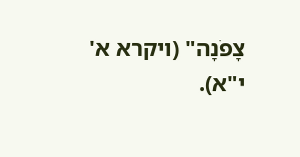צָפֹנָה" (ויקרא א' י"א).